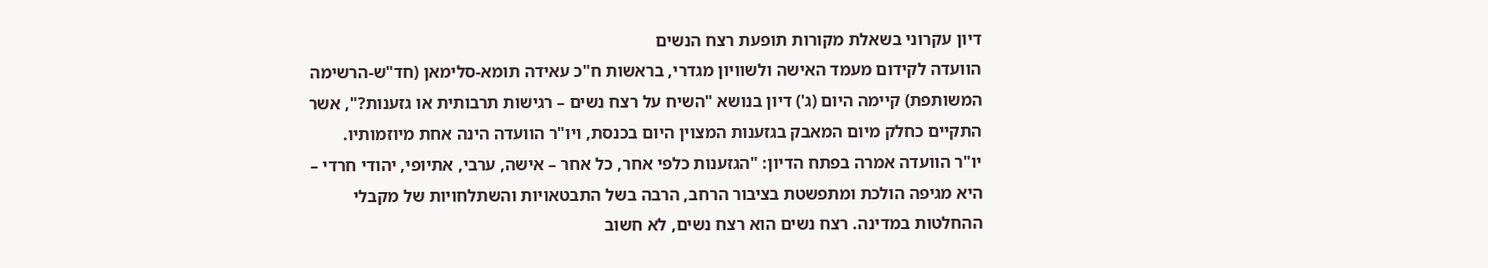דיון עקרוני בשאלת מקורות תופעת רצח הנשים
הוועדה לקידום מעמד האישה ולשוויון מגדרי, בראשות ח"כ עאידה תומא-סלימאן (חד"ש-הרשימה המשותפת) קיימה היום (ג') דיון בנושא "השיח על רצח נשים – רגישות תרבותית או גזענות?", אשר התקיים כחלק מיום המאבק בגזענות המצוין היום בכנסת, ויו"ר הוועדה הינה אחת מיוזמותיו.
יו"ר הוועדה אמרה בפתח הדיון: "הגזענות כלפי אחר, כל אחר – אישה, ערבי, אתיופי, יהודי חרדי – היא מגיפה הולכת ומתפשטת בציבור הרחב, הרבה בשל התבטאויות והשתלחויות של מקבלי ההחלטות במדינה. רצח נשים הוא רצח נשים, לא חשוב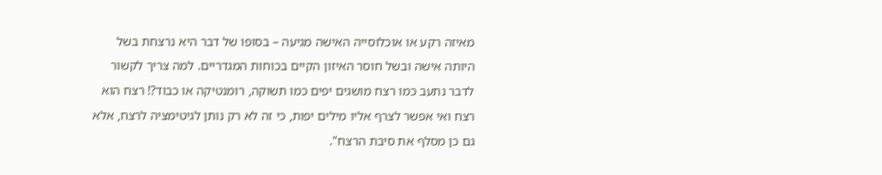מאיזה רקע או אוכלוסייה האישה מגיעה – בסופו של דבר היא נרצחת בשל היותה אישה ובשל חוסר האיזון הקיים בכוחות המגדריים. למה צריך לקשור לדבר נתעב כמו רצח מושגים יפים כמו תשוקה, רומנטיקה או כבוד?! רצח הוא רצח ואי אפשר לצרף אליו מילים יפות, כי זה לא רק נותן לגיטימציה לרצח, אלא גם כן מסלף את סיבת הרצח".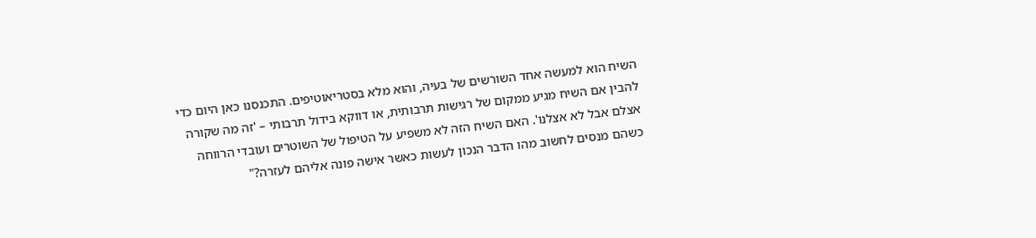השיח הוא למעשה אחד השורשים של בעיה, והוא מלא בסטריאוטיפים. התכנסנו כאן היום כדי להבין אם השיח מגיע ממקום של רגישות תרבותית, או דווקא בידול תרבותי – 'זה מה שקורה אצלם אבל לא אצלנו'. האם השיח הזה לא משפיע על הטיפול של השוטרים ועובדי הרווחה כשהם מנסים לחשוב מהו הדבר הנכון לעשות כאשר אישה פונה אליהם לעזרה?"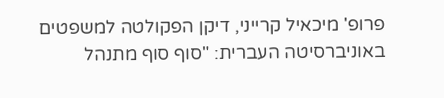פרופ' מיכאיל קרייני, דיקן הפקולטה למשפטים באוניברסיטה העברית: "סוף סוף מתנהל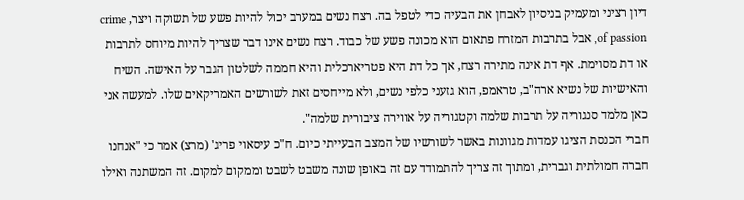דיון רציני ומעמיק בניסיון לאבחן את הבעיה כדי לטפל בה. רצח נשים במערב יכול להיות פשע של תשוקה ויצר, crime of passion, אבל בתרבות המזרח פתאום הוא מכונה פשע של כבוד. רצח נשים אינו דבר שצריך להיות מיוחס לתרבות או דת מסוימת. אף דת אינה מתירה רצח, אך כל דת היא פטריארכלית והיא חממה לשלטון הגבר על האישה. השיח והאישיות של נשיא ארה"ב, טראמפ, הוא גזעני כלפי נשים, ולא מייחסים זאת לשורשים האמריקאים שלו. למעשה אני כאן מלמד סנגוריה על תרבות שלמה וקטגוריה על אווירה ציבורית שלמה".
חברי הכנסת הציגו עמדות מגוונות באשר לשורשיו של המצב הבעייתי כיום. ח"כ עיסאוי פריג' (מרצ) אמר כי "אנחנו חברה חמולתית וגברית, ומתוך זה צריך להתמודד עם זה באופן שונה משבט לשבט וממקום למקום. זה המשתנה ואילו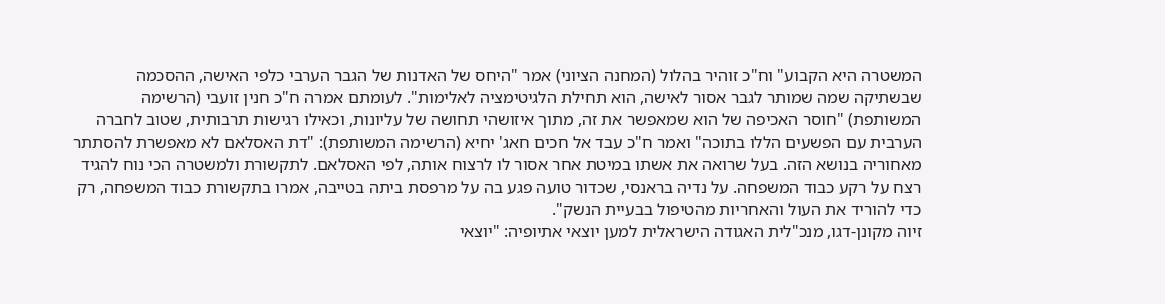המשטרה היא הקבוע" וח"כ זוהיר בהלול (המחנה הציוני) אמר "היחס של האדנות של הגבר הערבי כלפי האישה, ההסכמה שבשתיקה שמה שמותר לגבר אסור לאישה, הוא תחילת הלגיטימציה לאלימות". לעומתם אמרה ח"כ חנין זועבי (הרשימה המשותפת) "חוסר האכיפה של הוא שמאפשר את זה, מתוך איזושהי תחושה של עליונות, וכאילו רגישות תרבותית, שטוב לחברה הערבית עם הפשעים הללו בתוכה" ואמר ח"כ עבד אל חכים חאג' יחיא (הרשימה המשותפת): "דת האסלאם לא מאפשרת להסתתר מאחוריה בנושא הזה. בעל שרואה את אשתו במיטת אחר אסור לו לרצוח אותה, לפי האסלאם. לתקשורת ולמשטרה הכי נוח להגיד רצח על רקע כבוד המשפחה. על נדיה בראנסי, שכדור טועה פגע בה על מרפסת ביתה בטייבה, אמרו בתקשורת כבוד המשפחה, רק כדי להוריד את העול והאחריות מהטיפול בבעיית הנשק".
זיוה מקונן-דגו, מנכ"לית האגודה הישראלית למען יוצאי אתיופיה: "יוצאי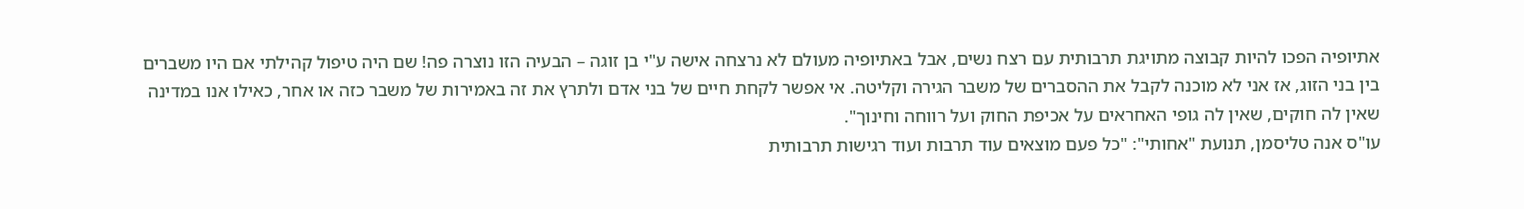אתיופיה הפכו להיות קבוצה מתויגת תרבותית עם רצח נשים, אבל באתיופיה מעולם לא נרצחה אישה ע"י בן זוגה – הבעיה הזו נוצרה פה! שם היה טיפול קהילתי אם היו משברים בין בני הזוג, אז אני לא מוכנה לקבל את ההסברים של משבר הגירה וקליטה. אי אפשר לקחת חיים של בני אדם ולתרץ את זה באמירות של משבר כזה או אחר, כאילו אנו במדינה שאין לה חוקים, שאין לה גופי האחראים על אכיפת החוק ועל רווחה וחינוך".
עו"ס אנה טליסמן, תנועת "אחותי": "כל פעם מוצאים עוד תרבות ועוד רגישות תרבותית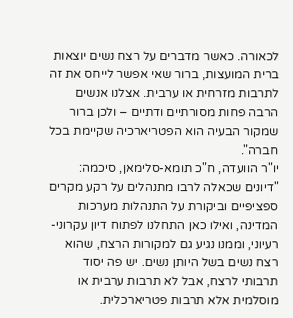לכאורה. כאשר מדברים על רצח נשים יוצאות ברית המועצות, ברור שאי אפשר לייחס את זה לתרבות מזרחית או ערבית. אצלנו אנשים הרבה פחות מסורתיים ודתיים – ולכן ברור שמקור הבעיה הוא הפטריארכיה שקיימת בכל חברה".
יו"ר הוועדה, ח"כ תומא-סלימאן, סיכמה: "דיונים שכאלה לרבו מתנהלים על רקע מקרים ספציפיים וביקורת על התנהלות מערכות המדינה, ואילו כאן התחלנו לפתוח דיון עקרוני-רעיוני, וממנו נגיע גם למקורות הרצח, שהוא רצח נשים בשל היותן נשים. יש פה יסוד תרבותי לרצח, אבל לא תרבות ערבית או מוסלמית אלא תרבות פטריארכלית.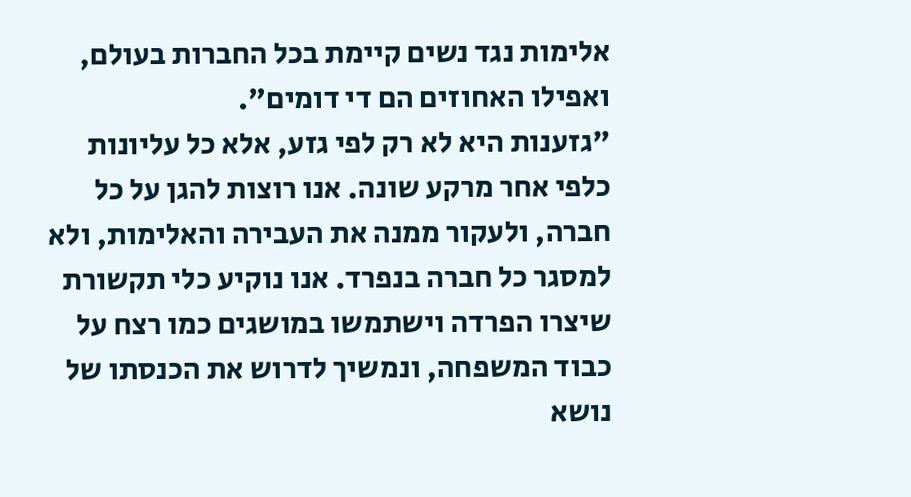אלימות נגד נשים קיימת בכל החברות בעולם, ואפילו האחוזים הם די דומים".
"גזענות היא לא רק לפי גזע, אלא כל עליונות כלפי אחר מרקע שונה. אנו רוצות להגן על כל חברה, ולעקור ממנה את העבירה והאלימות, ולא למסגר כל חברה בנפרד. אנו נוקיע כלי תקשורת שיצרו הפרדה וישתמשו במושגים כמו רצח על כבוד המשפחה, ונמשיך לדרוש את הכנסתו של נושא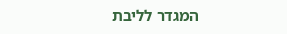המגדר לליבת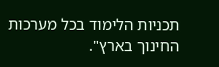תכניות הלימוד בכל מערכות החינוך בארץ".